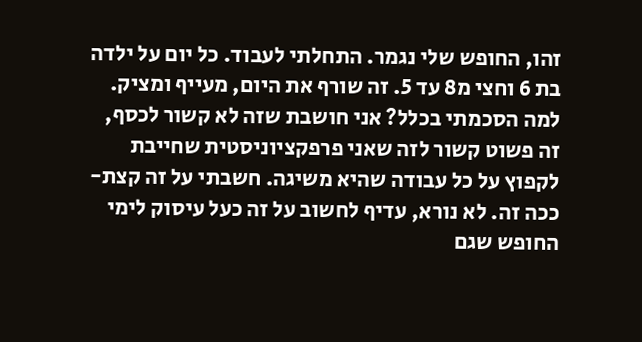זהו, החופש שלי נגמר. התחלתי לעבוד. כל יום על ילדה בת 6 וחצי מ8 עד 5. זה שורף את היום, מעייף ומציק. למה הסכמתי בכלל? אני חושבת שזה לא קשור לכסף, זה פשוט קשור לזה שאני פרפקציוניסטית שחייבת לקפוץ על כל עבודה שהיא משיגה. חשבתי על זה קצת-ככה זה. לא נורא, עדיף לחשוב על זה כעל עיסוק לימי החופש שגם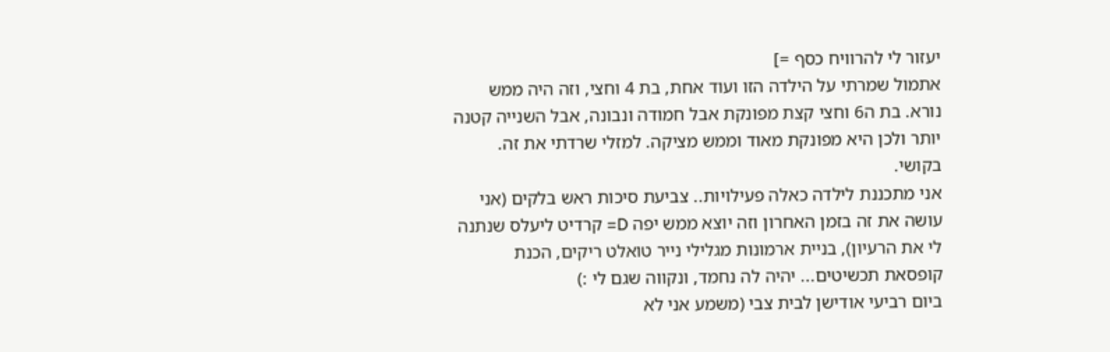יעזור לי להרוויח כסף =]
אתמול שמרתי על הילדה הזו ועוד אחת, בת 4 וחצי, וזה היה ממש נורא. בת ה6 וחצי קצת מפונקת אבל חמודה ונבונה, אבל השנייה קטנה יותר ולכן היא מפונקת מאוד וממש מציקה. למזלי שרדתי את זה. בקושי.
אני מתכננת לילדה כאלה פעילויות.. צביעת סיכות ראש בלקים (אני עושה את זה בזמן האחרון וזה יוצא ממש יפה D= קרדיט ליעלס שנתנה לי את הרעיון), בניית ארמונות מגלילי נייר טואלט ריקים, הכנת קופסאת תכשיטים... יהיה לה נחמד, ונקווה שגם לי :)
ביום רביעי אודישן לבית צבי (משמע אני לא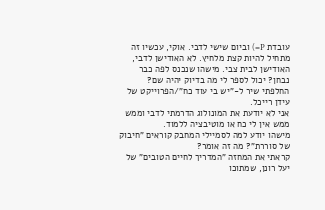עובדת P=) וביום שישי לדבי. אוקי, עכשיו זה מתחיל להיות קצת מלחיץ. לא האודישן לדבי, האודישן לבית צבי. מישהו שנכנס לפה כבר נבחן? יכול לספר לי מה בדיוק יהיה שם?
החלפתי שיר ל-"יש בי עוד כח"/הפרוייקט של עידן רייכל.
אני לא יודעת את המונולוג הדרמתי לדבי וממש ממש אין לי כח או מוטיבציה ללמוד.
מישהו יודע למה לסמיילי המחבק קוראים "חיבוק של סוררת"? מה זה אומר?
קראתי את המחזה "המדריך לחיים הטובים" של יעל רונן, שמתוכו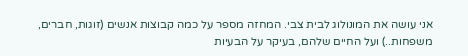אני עושה את המונולוג לבית צבי. המחזה מספר על כמה קבוצות אנשים (זוגות, חברים, משפחות..) ועל החיים שלהם, בעיקר על הבעיות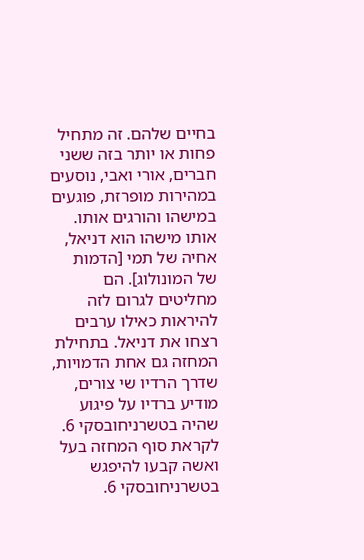בחיים שלהם. זה מתחיל פחות או יותר בזה ששני חברים, אורי ואבי, נוסעים במהירות מופרזת, פוגעים במישהו והורגים אותו. אותו מישהו הוא דניאל, אחיה של תמי [הדמות של המונולוג]. הם מחליטים לגרום לזה להיראות כאילו ערבים רצחו את דניאל. בתחילת המחזה גם אחת הדמויות, שדרך הרדיו שי צורים, מודיע ברדיו על פיגוע שהיה בטשרניחובסקי 6. לקראת סוף המחזה בעל ואשה קבעו להיפגש בטשרניחובסקי 6.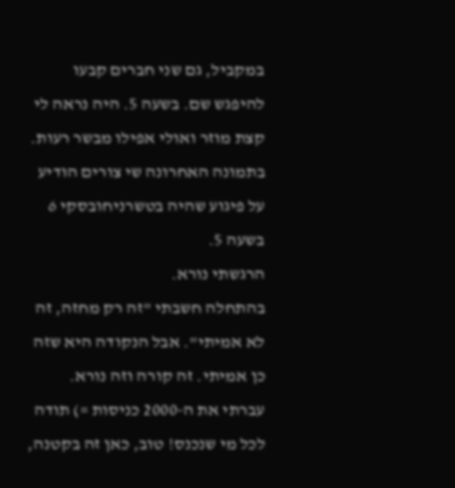במקביל, גם שני חברים קבעו להיפגש שם. בשעה 5. היה נראה לי קצת מוזר ואולי אפילו מבשר רעות.
בתמונה האחרונה שי צורים הודיע על פיגוע שהיה בטשרניחובסקי 6 בשעה 5.
הרגשתי נורא.
בהתחלה חשבתי "זה רק מחזה, זה לא אמיתי". אבל הנקודה היא שזה כן אמיתי. זה קורה וזה נורא.
עברתי את ה-2000 כניסות =) תודה לכל מי שנכנס! טוב, כאן זה בקטנה,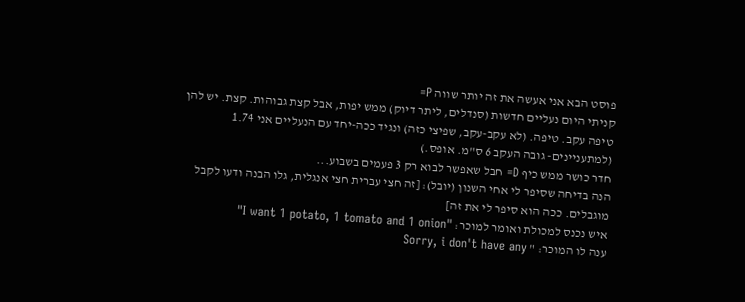פוסט הבא אני אעשה את זה יותר שווה P=
קניתי היום נעליים חדשות (סנדלים, ליתר דיוק) ממש יפות, אבל קצת גבוהות. קצת. יש להן טיפה עקב. טיפה. (לא עקב-עקב, שפיצי כזה) ונגיד ככה-יחד עם הנעליים אני 1.74 (למתעניינים- גובה העקב 6 ס"מ. אופס.)
חדר כושר ממש כיף D= חבל שאפשר לבוא רק 3 פעמים בשבוע...
הנה בדיחה שסיפר לי אחי השנון (יובל): [זה חצי עברית חצי אנגלית, גלו הבנה ודעו לקבל מוגבלים. ככה הוא סיפר לי את זה]
איש נכנס למכולת ואומר למוכר: "I want 1 potato, 1 tomato and 1 onion"
ענה לו המוכר: " Sorry, i don't have any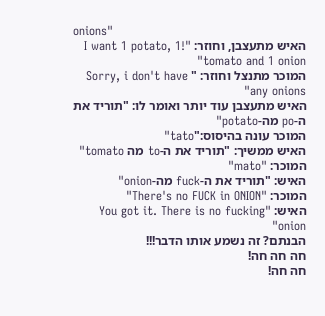onions"
האיש מתעצבן, וחוזר: "!I want 1 potato, 1 tomato and 1 onion"
המוכר מתנצל וחוזר: " Sorry, i don't have any onions"
האיש מתעצבן עוד יותר ואומר לו: "תוריד את ה-po מה-potato"
המוכר עונה בהיסוס:"tato"
האיש ממשיך: "תוריד את ה-to מה tomato"
המוכר: "mato"
האיש: "תוריד את ה-fuck מה-onion"
המוכר: "There's no FUCK in ONION"
האיש: "You got it. There is no fucking onion"
הבנתם? זה נשמע אותו הדבר!!!
חה חה חה!
חה חה!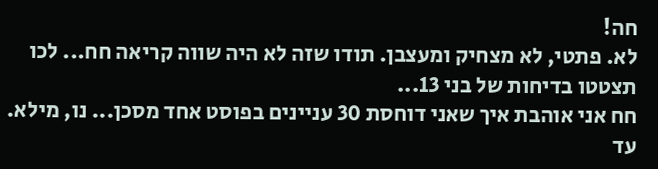חה!
לא. פתטי, לא מצחיק ומעצבן. תודו שזה לא היה שווה קריאה חח... לכו תצטטו בדיחות של בני 13...
חח אני אוהבת איך שאני דוחסת 30 עניינים בפוסט אחד מסכן... נו, מילא.
עד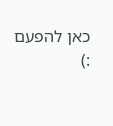כאן להפעם :)